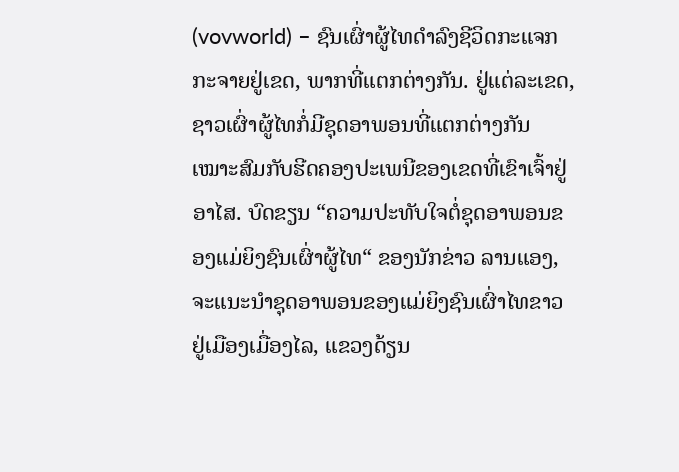(vovworld) – ຊົນເຜົ່າຜູ້ໄທດຳລົງຊີວິດກະແຈກກະຈາຍຢູ່ເຂດ, ພາກທີ່ແຕກຕ່າງກັນ. ຢູ່ແຕ່ລະເຂດ, ຊາວເຜົ່າຜູ້ໄທກໍ່ມີຊຸດອາພອນທີ່ແຕກຕ່າງກັນເໝາະສົມກັບຮີດຄອງປະເພນີຂອງເຂດທີ່ເຂົາເຈົ້າຢູ່ອາໄສ. ບົດຂຽນ “ຄວາມປະທັບໃຈຕໍ່ຊຸດອາພອນຂອງແມ່ຍິງຊົນເຜົ່າຜູ້ໄທ“ ຂອງນັກຂ່າວ ລານແອງ, ຈະແນະນຳຊຸດອາພອນຂອງແມ່ຍິງຊົນເຜົ່າໄທຂາວ ຢູ່ເມືອງເມື່ອງໄລ, ແຂວງດ້ຽນ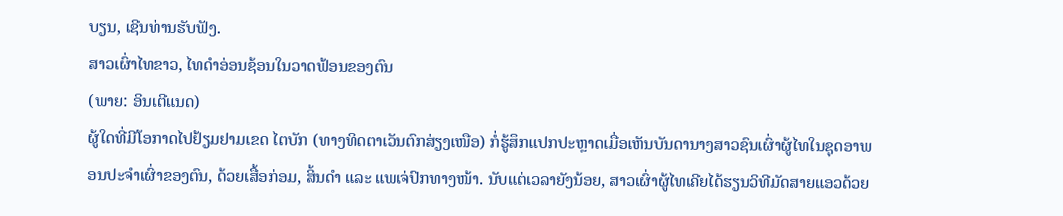ບຽນ, ເຊີນທ່ານຮັບຟັງ.
ສາວເຜົ່າໄທຂາວ, ໄທດຳອ່ອນຊ້ອນໃນວາດຟ້ອນຂອງຕົນ
(ພາຍ: ອິນເຕີແນດ)
ຜູ້ໃດທີ່ມີໂອກາດໄປຢ້ຽມຢາມເຂດ ໄຕບັກ (ທາງທິດຕາເວັນຕົກສ່ຽງເໜືອ) ກໍ່ຮູ້ສຶກແປກປະຫຼາດເມື່ອເຫັນບັນດານາງສາວຊົນເຜົ່າຜູ້ໄທໃນຊຸດອາພອນປະຈຳເຜົ່າຂອງຕົນ, ດ້ວຍເສື້ອກ່ອມ, ສິ້ນດຳ ແລະ ແພເຈ່ປົກທາງໜ້າ. ນັບແຕ່ເວລາຍັງນ້ອຍ, ສາວເຜົ່າຜູ້ໄທເຄີຍໄດ້ຮຽນວິທີມັດສາຍແອວດ້ວຍ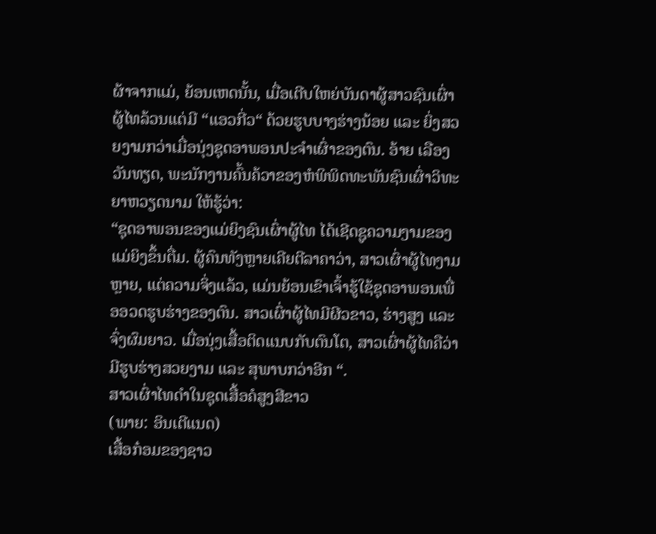ຜ້າຈາກແມ່, ຍ້ອນເຫດນັ້ນ, ເມື່ອເຕີບໃຫຍ່ບັນດາຜູ້ສາວຊົນເຜົ່າຜູ້ໄທລ້ວນແຕ່ມີ “ແອວກີ່ວ“ ດ້ວຍຮູບບາງຮ່າງນ້ອຍ ແລະ ຍິ່ງສວຍງາມກວ່າເມື່ອນຸ່ງຊຸດອາພອນປະຈຳເຜົ່າຂອງຕົນ. ອ້າຍ ເລືອງວັນທຽດ, ພະນັກງານຄົ້ນຄ້ວາຂອງຫໍພິພິດທະພັນຊົນເຜົ່າວິທະຍາຫວຽດນາມ ໃຫ້ຮູ້ວ່າ:
“ຊຸດອາພອນຂອງແມ່ຍິງຊົນເຜົ່າຜູ້ໄທ ໄດ້ເຊີດຊູຄວາມງາມຂອງແມ່ຍິງຂຶ້ນຕື່ມ. ຜູ້ຄົນທັງຫຼາຍເຄີຍຕີລາຄາວ່າ, ສາວເຜົ່າຜູ້ໄທງາມຫຼາຍ, ແຕ່ຄວາມຈິ່ງແລ້ວ, ແມ່ນຍ້ອນເຂົາເຈົ້າຮູ້ໃຊ້ຊຸດອາພອນເພື່ອອວດຮູບຮ່າງຂອງຕົນ. ສາວເຜົ່າຜູ້ໄທມີຜີວຂາວ, ຮ່າງສູງ ແລະ ຈົ່ງຜົມຍາວ. ເມື່ອນຸ່ງເສື້ອຕິດແນບກັບຕົນໂຕ, ສາວເຜົ່າຜູ້ໄທຄືວ່າມີຮູບຮ່າງສວຍງາມ ແລະ ສຸພາບກວ່າອີກ “.
ສາວເຜົ່າໄທດຳໃນຊຸດເສື້ອຄໍສູງສີຂາວ
(ພາຍ: ອິນເຕີແນດ)
ເສື້ອກ໋ອມຂອງຊາວ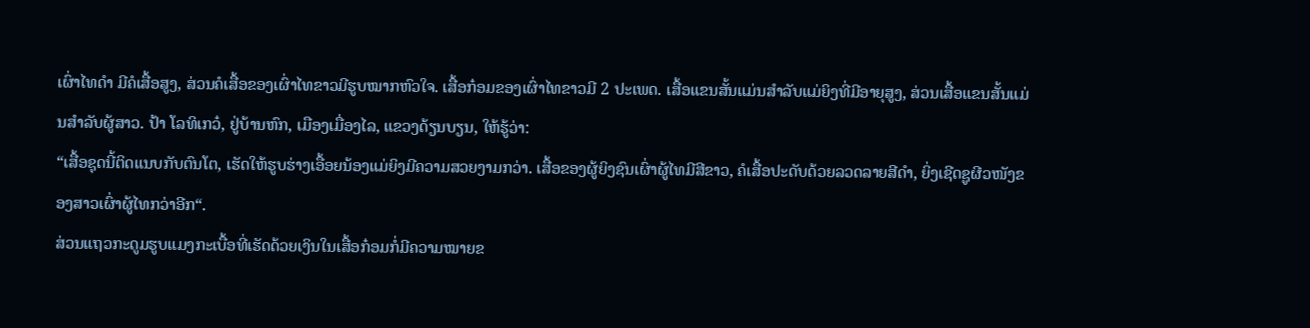ເຜົ່າໄທດຳ ມີຄໍເສື້ອສູງ, ສ່ວນຄໍເສື້ອຂອງເຜົ່າໄທຂາວມີຮູບໝາກຫົວໃຈ. ເສື້ອກ໋ອມຂອງເຜົ່າໄທຂາວມີ 2 ປະເພດ. ເສື້ອແຂນສັ້ນແມ່ນສຳລັບແມ່ຍິງທີ່ມີອາຍຸສູງ, ສ່ວນເສື້ອແຂນສັ້ນແມ່ນສຳລັບຜູ້ສາວ. ປ້າ ໂລທິເກວ໋, ຢູ່ບ້ານຫົກ, ເມືອງເມື່ອງໄລ, ແຂວງດ້ຽນບຽນ, ໃຫ້ຮູ້ວ່າ:
“ເສື້ອຊຸດນີ້ຕິດແນບກັບຕົນໂຕ, ເຮັດໃຫ້ຮູບຮ່າງເອື້ອຍນ້ອງແມ່ຍິງມີຄວາມສວຍງາມກວ່າ. ເສື້ອຂອງຜູ້ຍິງຊົນເຜົ່າຜູ້ໄທມີສີຂາວ, ຄໍເສື້ອປະດັບດ້ວຍລວດລາຍສີດຳ, ຍິ່ງເຊີດຊູຜີວໜັງຂອງສາວເຜົ່າຜູ້ໄທກວ່າອີກ“.
ສ່ວນແຖວກະດູມຮູບແມງກະເບື້ອທີ່ເຮັດດ້ວຍເງິນໃນເສື້ອກ໋ອມກໍ່ມີຄວາມໝາຍຂ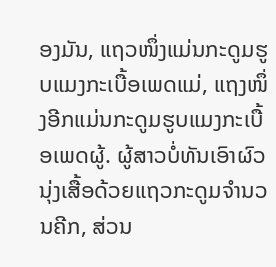ອງມັນ, ແຖວໜຶ່ງແມ່ນກະດູມຮູບແມງກະເບື້ອເພດແມ່, ແຖງໜຶ່ງອີກແມ່ນກະດູມຮູບແມງກະເບື້ອເພດຜູ້. ຜູ້ສາວບໍ່ທັນເອົາຜົວນຸ່ງເສື້ອດ້ວຍແຖວກະດູມຈຳນວນຄີກ, ສ່ວນ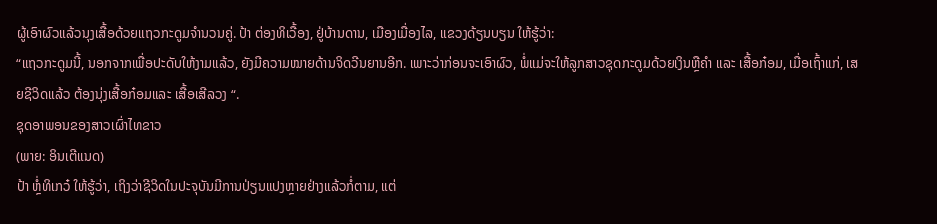ຜູ້ເອົາຜົວແລ້ວນຸງເສື້ອດ້ວຍແຖວກະດູມຈຳນວນຄູ່. ປ້າ ຕ່ອງທິເວື້ອງ, ຢູ່ບ້ານດານ, ເມືອງເມື່ອງໄລ, ແຂວງດ້ຽນບຽນ ໃຫ້ຮູ້ວ່າ:
“ແຖວກະດູມນີ້, ນອກຈາກເພື່ອປະດັບໃຫ້ງາມແລ້ວ, ຍັງມີຄວາມໝາຍດ້ານຈິດວີນຍານອີກ. ເພາະວ່າກ່ອນຈະເອົາຜົວ, ພໍ່ແມ່ຈະໃຫ້ລູກສາວຊຸດກະດູມດ້ວຍເງິນຫຼືຄຳ ແລະ ເສື້ອກ໋ອມ, ເມື່ອເຖົ້າແກ່, ເສຍຊີວິດແລ້ວ ຕ້ອງນຸ່ງເສື້ອກ໋ອມແລະ ເສື້ອເສີລວງ “.
ຊຸດອາພອນຂອງສາວເຜົ່າໄທຂາວ
(ພາຍ: ອິນເຕີແນດ)
ປ້າ ຫຼໍ່ທິເກວ໋ ໃຫ້ຮູ້ວ່າ, ເຖິງວ່າຊີວິດໃນປະຈຸບັນມີການປ່ຽນແປງຫຼາຍຢ່າງແລ້ວກໍ່ຕາມ, ແຕ່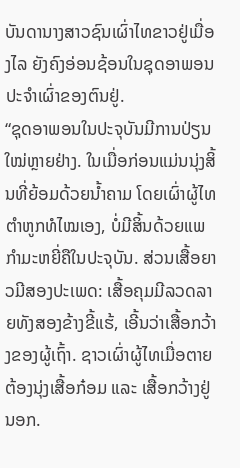ບັນດານາງສາວຊົນເຜົ່າໄທຂາວຢູ່ເມື່ອງໄລ ຍັງຄົງອ່ອນຊ້ອນໃນຊຸດອາພອນປະຈຳເຜົ່າຂອງຕົນຢູ່.
“ຊຸດອາພອນໃນປະຈຸບັນມີການປ່ຽນໃໝ່ຫຼາຍຢ່າງ. ໃນເມື່ອກ່ອນແມ່ນນຸ່ງສິ້ນທີ່ຍ້ອມດ້ວຍນ້ຳຄາມ ໂດຍເຜົ່າຜູ້ໄທຕຳຫູກທໍໄໝເອງ, ບໍ່ມີສິ້ນດ້ວຍແພກຳມະຫຍີ່ຄືໃນປະຈຸບັນ. ສ່ວນເສື້ອຍາວມີສອງປະເພດ: ເສື້ອຄຸມມີລວດລາຍທັງສອງຂ້າງຂີ້ແຮ້, ເອີ້ນວ່າເສື້ອກວ້າງຂອງຜູ້ເຖົ້າ. ຊາວເຜົ່າຜູ້ໄທເມື່ອຕາຍຕ້ອງນຸ່ງເສື້ອກ໋ອມ ແລະ ເສື້ອກວ້າງຢູ່ນອກ.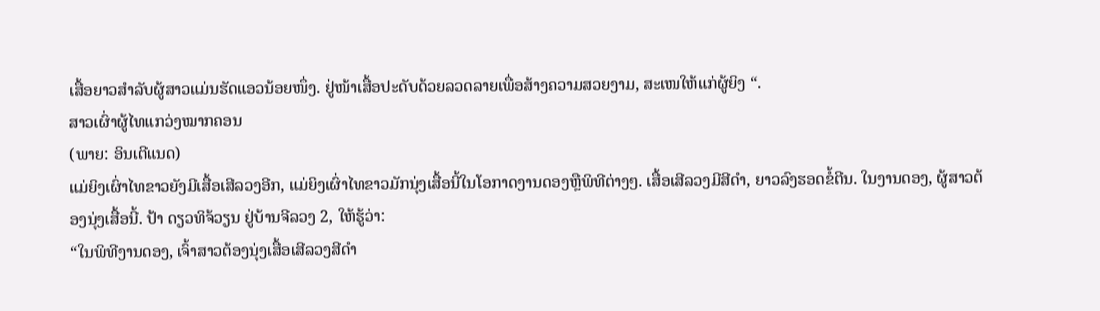ເສື້ອຍາວສຳລັບຜູ້ສາວແມ່ນຮັດແອວນ້ອຍໜຶ່ງ. ຢູ່ໜ້າເສື້ອປະດັບດ້ວຍລວດລາຍເພື່ອສ້າງຄວາມສວຍງາມ, ສະເໜໃຫ້ແກ່ຜູ້ຍິງ “.
ສາວເຜົ່າຜູ້ໄທແກວ່ງໝາກຄອນ
(ພາຍ: ອິນເຕີແນດ)
ແມ່ຍິງເຜົ່າໄທຂາວຍັງມີເສື້ອເສີລວງອີກ, ແມ່ຍິງເຜົ່າໄທຂາວມັກນຸ່ງເສື້ອນີ້ໃນໂອກາດງານດອງຫຼືພິທີຕ່າງໆ. ເສື້ອເສີລວງມີສີດຳ, ຍາວລົງຮອດຂໍ້ຕີນ. ໃນງານດອງ, ຜູ້ສາວຕ້ອງນຸ່ງເສື້ອນີ້. ປ້າ ດຽວທິຈ້ວຽນ ຢູ່ບ້ານຈີລວງ 2, ໃຫ້ຮູ້ວ່າ:
“ໃນພິທີງານດອງ, ເຈົ້າສາວຕ້ອງນຸ່ງເສື້ອເສີລວງສີດຳ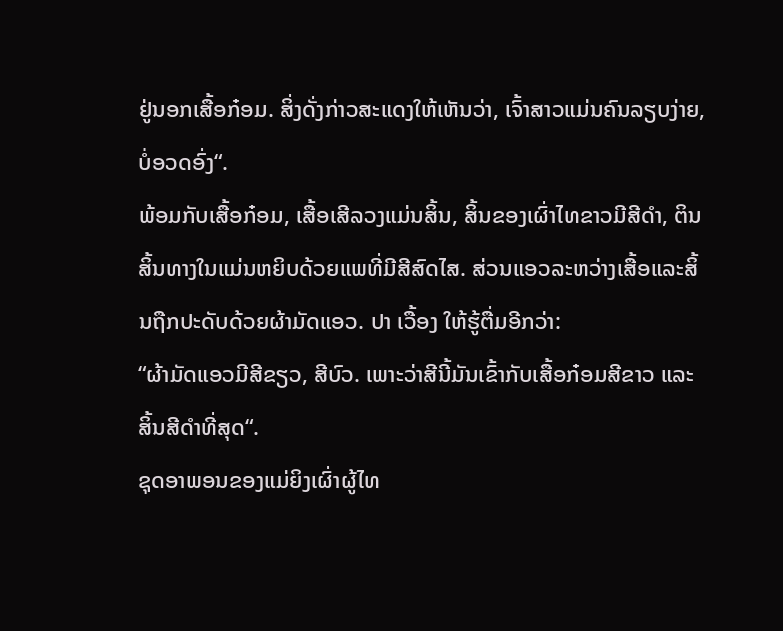ຢູ່ນອກເສື້ອກ໋ອມ. ສິ່ງດັ່ງກ່າວສະແດງໃຫ້ເຫັນວ່າ, ເຈົ້າສາວແມ່ນຄົນລຽບງ່າຍ, ບໍ່ອວດອົ່ງ“.
ພ້ອມກັບເສື້ອກ໋ອມ, ເສື້ອເສີລວງແມ່ນສິ້ນ, ສິ້ນຂອງເຜົ່າໄທຂາວມີສີດຳ, ຕິນສິ້ນທາງໃນແມ່ນຫຍິບດ້ວຍແພທີ່ມີສີສົດໄສ. ສ່ວນແອວລະຫວ່າງເສື້ອແລະສິ້ນຖືກປະດັບດ້ວຍຜ້າມັດແອວ. ປາ ເວື້ອງ ໃຫ້ຮູ້ຕື່ມອີກວ່າ:
“ຜ້າມັດແອວມີສີຂຽວ, ສີບົວ. ເພາະວ່າສີນີ້ມັນເຂົ້າກັບເສື້ອກ໋ອມສີຂາວ ແລະ ສິ້ນສີດຳທີ່ສຸດ“.
ຊຸດອາພອນຂອງແມ່ຍິງເຜົ່າຜູ້ໄທ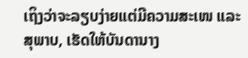ເຖິງວ່າຈະລຽບງ່າຍແຕ່ມີຄວາມສະເໜ ແລະ ສຸພາບ, ເຮັດໃຫ້ບັນດານາງ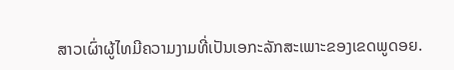ສາວເຜົ່າຜູ້ໄທມີຄວາມງາມທີ່ເປັນເອກະລັກສະເພາະຂອງເຂດພູດອຍ.